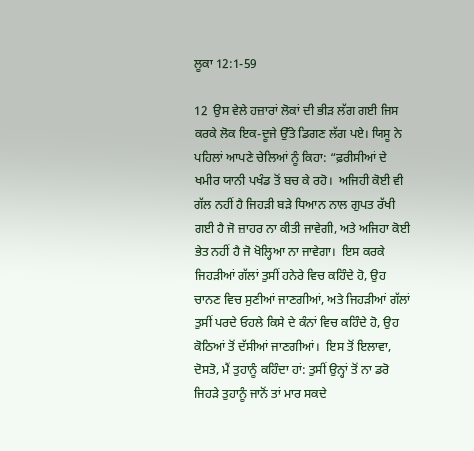ਲੂਕਾ 12:1-59

12  ਉਸ ਵੇਲੇ ਹਜ਼ਾਰਾਂ ਲੋਕਾਂ ਦੀ ਭੀੜ ਲੱਗ ਗਈ ਜਿਸ ਕਰਕੇ ਲੋਕ ਇਕ-ਦੂਜੇ ਉੱਤੇ ਡਿਗਣ ਲੱਗ ਪਏ। ਯਿਸੂ ਨੇ ਪਹਿਲਾਂ ਆਪਣੇ ਚੇਲਿਆਂ ਨੂੰ ਕਿਹਾ: “ਫ਼ਰੀਸੀਆਂ ਦੇ ਖਮੀਰ ਯਾਨੀ ਪਖੰਡ ਤੋਂ ਬਚ ਕੇ ਰਹੋ।  ਅਜਿਹੀ ਕੋਈ ਵੀ ਗੱਲ ਨਹੀਂ ਹੈ ਜਿਹੜੀ ਬੜੇ ਧਿਆਨ ਨਾਲ ਗੁਪਤ ਰੱਖੀ ਗਈ ਹੈ ਜੋ ਜ਼ਾਹਰ ਨਾ ਕੀਤੀ ਜਾਵੇਗੀ, ਅਤੇ ਅਜਿਹਾ ਕੋਈ ਭੇਤ ਨਹੀਂ ਹੈ ਜੋ ਖੋਲ੍ਹਿਆ ਨਾ ਜਾਵੇਗਾ।  ਇਸ ਕਰਕੇ ਜਿਹੜੀਆਂ ਗੱਲਾਂ ਤੁਸੀਂ ਹਨੇਰੇ ਵਿਚ ਕਹਿੰਦੇ ਹੋ, ਉਹ ਚਾਨਣ ਵਿਚ ਸੁਣੀਆਂ ਜਾਣਗੀਆਂ, ਅਤੇ ਜਿਹੜੀਆਂ ਗੱਲਾਂ ਤੁਸੀਂ ਪਰਦੇ ਓਹਲੇ ਕਿਸੇ ਦੇ ਕੰਨਾਂ ਵਿਚ ਕਹਿੰਦੇ ਹੋ, ਉਹ ਕੋਠਿਆਂ ਤੋਂ ਦੱਸੀਆਂ ਜਾਣਗੀਆਂ।  ਇਸ ਤੋਂ ਇਲਾਵਾ, ਦੋਸਤੋ, ਮੈਂ ਤੁਹਾਨੂੰ ਕਹਿੰਦਾ ਹਾਂ: ਤੁਸੀਂ ਉਨ੍ਹਾਂ ਤੋਂ ਨਾ ਡਰੋ ਜਿਹੜੇ ਤੁਹਾਨੂੰ ਜਾਨੋਂ ਤਾਂ ਮਾਰ ਸਕਦੇ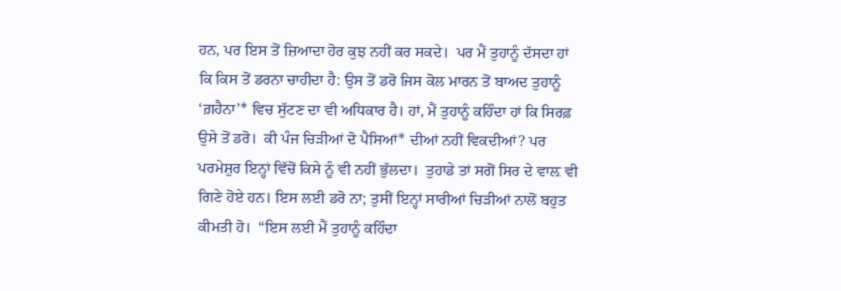ਹਨ, ਪਰ ਇਸ ਤੋਂ ਜ਼ਿਆਦਾ ਹੋਰ ਕੁਝ ਨਹੀਂ ਕਰ ਸਕਦੇ।  ਪਰ ਮੈਂ ਤੁਹਾਨੂੰ ਦੱਸਦਾ ਹਾਂ ਕਿ ਕਿਸ ਤੋਂ ਡਰਨਾ ਚਾਹੀਦਾ ਹੈ: ਉਸ ਤੋਂ ਡਰੋ ਜਿਸ ਕੋਲ ਮਾਰਨ ਤੋਂ ਬਾਅਦ ਤੁਹਾਨੂੰ ‘ਗ਼ਹੈਨਾ’* ਵਿਚ ਸੁੱਟਣ ਦਾ ਵੀ ਅਧਿਕਾਰ ਹੈ। ਹਾਂ, ਮੈਂ ਤੁਹਾਨੂੰ ਕਹਿੰਦਾ ਹਾਂ ਕਿ ਸਿਰਫ਼ ਉਸੇ ਤੋਂ ਡਰੋ।  ਕੀ ਪੰਜ ਚਿੜੀਆਂ ਦੋ ਪੈਸਿਆਂ* ਦੀਆਂ ਨਹੀਂ ਵਿਕਦੀਆਂ? ਪਰ ਪਰਮੇਸ਼ੁਰ ਇਨ੍ਹਾਂ ਵਿੱਚੋਂ ਕਿਸੇ ਨੂੰ ਵੀ ਨਹੀਂ ਭੁੱਲਦਾ।  ਤੁਹਾਡੇ ਤਾਂ ਸਗੋਂ ਸਿਰ ਦੇ ਵਾਲ਼ ਵੀ ਗਿਣੇ ਹੋਏ ਹਨ। ਇਸ ਲਈ ਡਰੋ ਨਾ; ਤੁਸੀਂ ਇਨ੍ਹਾਂ ਸਾਰੀਆਂ ਚਿੜੀਆਂ ਨਾਲੋਂ ਬਹੁਤ ਕੀਮਤੀ ਹੋ।  “ਇਸ ਲਈ ਮੈਂ ਤੁਹਾਨੂੰ ਕਹਿੰਦਾ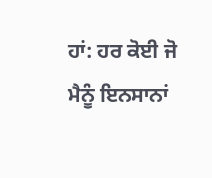ਹਾਂ: ਹਰ ਕੋਈ ਜੋ ਮੈਨੂੰ ਇਨਸਾਨਾਂ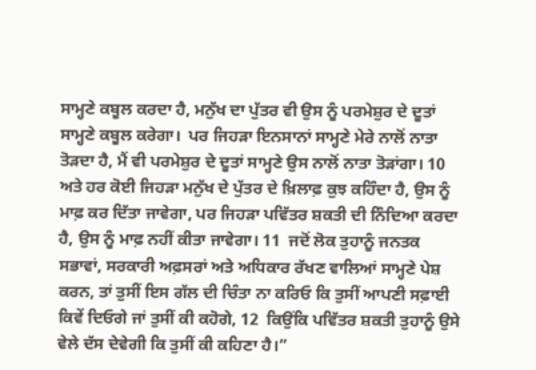ਸਾਮ੍ਹਣੇ ਕਬੂਲ ਕਰਦਾ ਹੈ, ਮਨੁੱਖ ਦਾ ਪੁੱਤਰ ਵੀ ਉਸ ਨੂੰ ਪਰਮੇਸ਼ੁਰ ਦੇ ਦੂਤਾਂ ਸਾਮ੍ਹਣੇ ਕਬੂਲ ਕਰੇਗਾ।  ਪਰ ਜਿਹੜਾ ਇਨਸਾਨਾਂ ਸਾਮ੍ਹਣੇ ਮੇਰੇ ਨਾਲੋਂ ਨਾਤਾ ਤੋੜਦਾ ਹੈ, ਮੈਂ ਵੀ ਪਰਮੇਸ਼ੁਰ ਦੇ ਦੂਤਾਂ ਸਾਮ੍ਹਣੇ ਉਸ ਨਾਲੋਂ ਨਾਤਾ ਤੋੜਾਂਗਾ। 10  ਅਤੇ ਹਰ ਕੋਈ ਜਿਹੜਾ ਮਨੁੱਖ ਦੇ ਪੁੱਤਰ ਦੇ ਖ਼ਿਲਾਫ਼ ਕੁਝ ਕਹਿੰਦਾ ਹੈ, ਉਸ ਨੂੰ ਮਾਫ਼ ਕਰ ਦਿੱਤਾ ਜਾਵੇਗਾ, ਪਰ ਜਿਹੜਾ ਪਵਿੱਤਰ ਸ਼ਕਤੀ ਦੀ ਨਿੰਦਿਆ ਕਰਦਾ ਹੈ, ਉਸ ਨੂੰ ਮਾਫ਼ ਨਹੀਂ ਕੀਤਾ ਜਾਵੇਗਾ। 11  ਜਦੋਂ ਲੋਕ ਤੁਹਾਨੂੰ ਜਨਤਕ ਸਭਾਵਾਂ, ਸਰਕਾਰੀ ਅਫ਼ਸਰਾਂ ਅਤੇ ਅਧਿਕਾਰ ਰੱਖਣ ਵਾਲਿਆਂ ਸਾਮ੍ਹਣੇ ਪੇਸ਼ ਕਰਨ, ਤਾਂ ਤੁਸੀਂ ਇਸ ਗੱਲ ਦੀ ਚਿੰਤਾ ਨਾ ਕਰਿਓ ਕਿ ਤੁਸੀਂ ਆਪਣੀ ਸਫ਼ਾਈ ਕਿਵੇਂ ਦਿਓਗੇ ਜਾਂ ਤੁਸੀਂ ਕੀ ਕਹੋਗੇ, 12  ਕਿਉਂਕਿ ਪਵਿੱਤਰ ਸ਼ਕਤੀ ਤੁਹਾਨੂੰ ਉਸੇ ਵੇਲੇ ਦੱਸ ਦੇਵੇਗੀ ਕਿ ਤੁਸੀਂ ਕੀ ਕਹਿਣਾ ਹੈ।”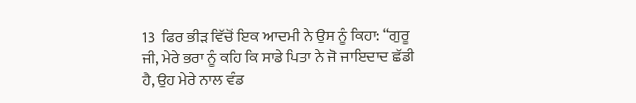13  ਫਿਰ ਭੀੜ ਵਿੱਚੋਂ ਇਕ ਆਦਮੀ ਨੇ ਉਸ ਨੂੰ ਕਿਹਾ: “ਗੁਰੂ ਜੀ, ਮੇਰੇ ਭਰਾ ਨੂੰ ਕਹਿ ਕਿ ਸਾਡੇ ਪਿਤਾ ਨੇ ਜੋ ਜਾਇਦਾਦ ਛੱਡੀ ਹੈ, ਉਹ ਮੇਰੇ ਨਾਲ ਵੰਡ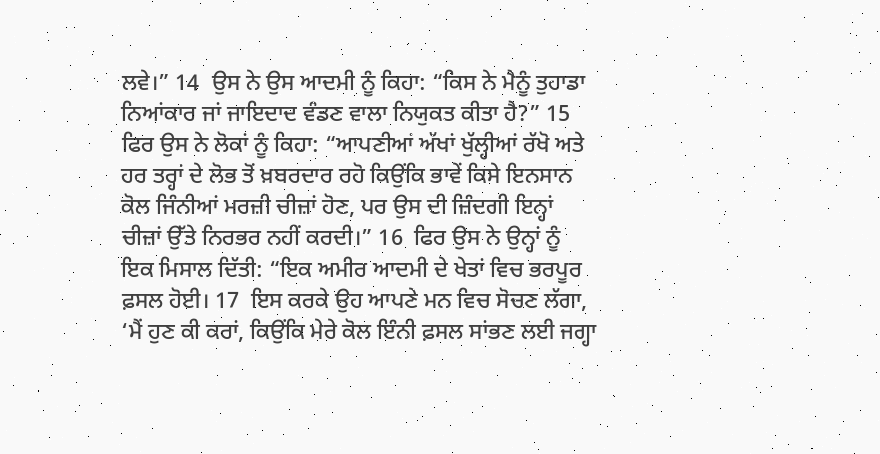ਲਵੇ।” 14  ਉਸ ਨੇ ਉਸ ਆਦਮੀ ਨੂੰ ਕਿਹਾ: “ਕਿਸ ਨੇ ਮੈਨੂੰ ਤੁਹਾਡਾ ਨਿਆਂਕਾਰ ਜਾਂ ਜਾਇਦਾਦ ਵੰਡਣ ਵਾਲਾ ਨਿਯੁਕਤ ਕੀਤਾ ਹੈ?” 15  ਫਿਰ ਉਸ ਨੇ ਲੋਕਾਂ ਨੂੰ ਕਿਹਾ: “ਆਪਣੀਆਂ ਅੱਖਾਂ ਖੁੱਲ੍ਹੀਆਂ ਰੱਖੋ ਅਤੇ ਹਰ ਤਰ੍ਹਾਂ ਦੇ ਲੋਭ ਤੋਂ ਖ਼ਬਰਦਾਰ ਰਹੋ ਕਿਉਂਕਿ ਭਾਵੇਂ ਕਿਸੇ ਇਨਸਾਨ ਕੋਲ ਜਿੰਨੀਆਂ ਮਰਜ਼ੀ ਚੀਜ਼ਾਂ ਹੋਣ, ਪਰ ਉਸ ਦੀ ਜ਼ਿੰਦਗੀ ਇਨ੍ਹਾਂ ਚੀਜ਼ਾਂ ਉੱਤੇ ਨਿਰਭਰ ਨਹੀਂ ਕਰਦੀ।” 16  ਫਿਰ ਉਸ ਨੇ ਉਨ੍ਹਾਂ ਨੂੰ ਇਕ ਮਿਸਾਲ ਦਿੱਤੀ: “ਇਕ ਅਮੀਰ ਆਦਮੀ ਦੇ ਖੇਤਾਂ ਵਿਚ ਭਰਪੂਰ ਫ਼ਸਲ ਹੋਈ। 17  ਇਸ ਕਰਕੇ ਉਹ ਆਪਣੇ ਮਨ ਵਿਚ ਸੋਚਣ ਲੱਗਾ, ‘ਮੈਂ ਹੁਣ ਕੀ ਕਰਾਂ, ਕਿਉਂਕਿ ਮੇਰੇ ਕੋਲ ਇੰਨੀ ਫ਼ਸਲ ਸਾਂਭਣ ਲਈ ਜਗ੍ਹਾ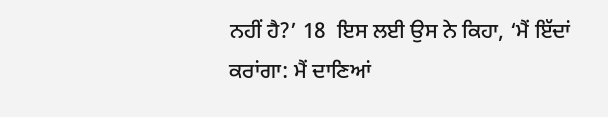ਨਹੀਂ ਹੈ?’ 18  ਇਸ ਲਈ ਉਸ ਨੇ ਕਿਹਾ, ‘ਮੈਂ ਇੱਦਾਂ ਕਰਾਂਗਾ: ਮੈਂ ਦਾਣਿਆਂ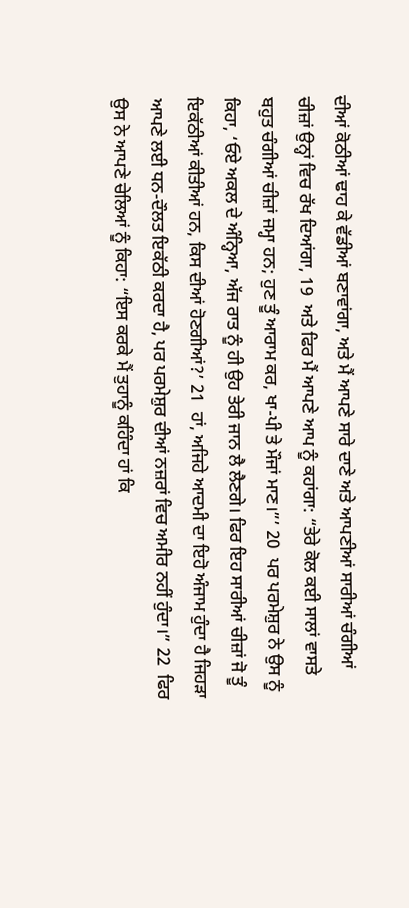ਦੀਆਂ ਕੋਠੀਆਂ ਢਾਹ ਕੇ ਵੱਡੀਆਂ ਬਣਾਵਾਂਗਾ, ਅਤੇ ਮੈਂ ਆਪਣੇ ਸਾਰੇ ਦਾਣੇ ਅਤੇ ਆਪਣੀਆਂ ਸਾਰੀਆਂ ਚੰਗੀਆਂ ਚੀਜ਼ਾਂ ਉਨ੍ਹਾਂ ਵਿਚ ਰੱਖ ਦਿਆਂਗਾ, 19  ਅਤੇ ਫਿਰ ਮੈਂ ਆਪਣੇ ਆਪ ਨੂੰ ਕਹਾਂਗਾ: “ਤੇਰੇ ਕੋਲ ਕਈ ਸਾਲਾਂ ਵਾਸਤੇ ਬਹੁਤ ਚੰਗੀਆਂ ਚੀਜ਼ਾਂ ਜਮ੍ਹਾ ਹਨ; ਹੁਣ ਤੂੰ ਆਰਾਮ ਕਰ, ਖਾ-ਪੀ ਤੇ ਮੌਜਾਂ ਮਾਣ।”’ 20  ਪਰ ਪਰਮੇਸ਼ੁਰ ਨੇ ਉਸ ਨੂੰ ਕਿਹਾ, ‘ਓਏ ਅਕਲ ਦੇ ਅੰਨ੍ਹਿਆ, ਅੱਜ ਰਾਤ ਨੂੰ ਹੀ ਉਹ ਤੇਰੀ ਜਾਨ ਲੈ ਲੈਣਗੇ। ਫਿਰ ਇਹ ਸਾਰੀਆਂ ਚੀਜ਼ਾਂ ਜੋ ਤੂੰ ਇਕੱਠੀਆਂ ਕੀਤੀਆਂ ਹਨ, ਕਿਸ ਦੀਆਂ ਹੋਣਗੀਆਂ?’ 21  ਹਾਂ, ਅਜਿਹੇ ਆਦਮੀ ਦਾ ਇਹੋ ਅੰਜਾਮ ਹੁੰਦਾ ਹੈ ਜਿਹੜਾ ਆਪਣੇ ਲਈ ਧਨ-ਦੌਲਤ ਇਕੱਠੀ ਕਰਦਾ ਹੈ, ਪਰ ਪਰਮੇਸ਼ੁਰ ਦੀਆਂ ਨਜ਼ਰਾਂ ਵਿਚ ਅਮੀਰ ਨਹੀਂ ਹੁੰਦਾ।” 22  ਫਿਰ ਉਸ ਨੇ ਆਪਣੇ ਚੇਲਿਆਂ ਨੂੰ ਕਿਹਾ: “ਇਸ ਕਰਕੇ ਮੈਂ ਤੁਹਾਨੂੰ ਕਹਿੰਦਾ ਹਾਂ ਕਿ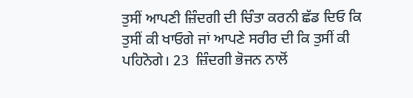ਤੁਸੀਂ ਆਪਣੀ ਜ਼ਿੰਦਗੀ ਦੀ ਚਿੰਤਾ ਕਰਨੀ ਛੱਡ ਦਿਓ ਕਿ ਤੁਸੀਂ ਕੀ ਖਾਓਗੇ ਜਾਂ ਆਪਣੇ ਸਰੀਰ ਦੀ ਕਿ ਤੁਸੀਂ ਕੀ ਪਹਿਨੋਗੇ। 23  ਜ਼ਿੰਦਗੀ ਭੋਜਨ ਨਾਲੋਂ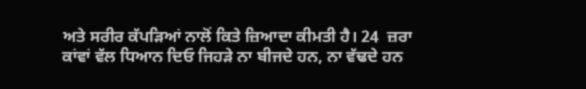ਅਤੇ ਸਰੀਰ ਕੱਪੜਿਆਂ ਨਾਲੋਂ ਕਿਤੇ ਜ਼ਿਆਦਾ ਕੀਮਤੀ ਹੈ। 24  ਜ਼ਰਾ ਕਾਂਵਾਂ ਵੱਲ ਧਿਆਨ ਦਿਓ ਜਿਹੜੇ ਨਾ ਬੀਜਦੇ ਹਨ, ਨਾ ਵੱਢਦੇ ਹਨ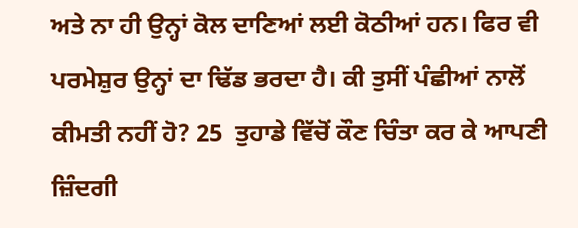ਅਤੇ ਨਾ ਹੀ ਉਨ੍ਹਾਂ ਕੋਲ ਦਾਣਿਆਂ ਲਈ ਕੋਠੀਆਂ ਹਨ। ਫਿਰ ਵੀ ਪਰਮੇਸ਼ੁਰ ਉਨ੍ਹਾਂ ਦਾ ਢਿੱਡ ਭਰਦਾ ਹੈ। ਕੀ ਤੁਸੀਂ ਪੰਛੀਆਂ ਨਾਲੋਂ ਕੀਮਤੀ ਨਹੀਂ ਹੋ? 25  ਤੁਹਾਡੇ ਵਿੱਚੋਂ ਕੌਣ ਚਿੰਤਾ ਕਰ ਕੇ ਆਪਣੀ ਜ਼ਿੰਦਗੀ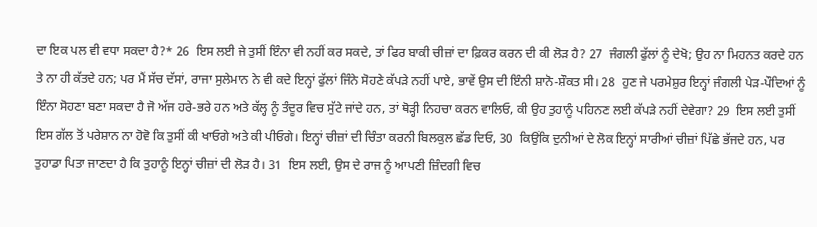ਦਾ ਇਕ ਪਲ ਵੀ ਵਧਾ ਸਕਦਾ ਹੈ?* 26  ਇਸ ਲਈ ਜੇ ਤੁਸੀਂ ਇੰਨਾ ਵੀ ਨਹੀਂ ਕਰ ਸਕਦੇ, ਤਾਂ ਫਿਰ ਬਾਕੀ ਚੀਜ਼ਾਂ ਦਾ ਫ਼ਿਕਰ ਕਰਨ ਦੀ ਕੀ ਲੋੜ ਹੈ? 27  ਜੰਗਲੀ ਫੁੱਲਾਂ ਨੂੰ ਦੇਖੋ; ਉਹ ਨਾ ਮਿਹਨਤ ਕਰਦੇ ਹਨ ਤੇ ਨਾ ਹੀ ਕੱਤਦੇ ਹਨ; ਪਰ ਮੈਂ ਸੱਚ ਦੱਸਾਂ, ਰਾਜਾ ਸੁਲੇਮਾਨ ਨੇ ਵੀ ਕਦੇ ਇਨ੍ਹਾਂ ਫੁੱਲਾਂ ਜਿੰਨੇ ਸੋਹਣੇ ਕੱਪੜੇ ਨਹੀਂ ਪਾਏ, ਭਾਵੇਂ ਉਸ ਦੀ ਇੰਨੀ ਸ਼ਾਨੋ-ਸ਼ੌਕਤ ਸੀ। 28  ਹੁਣ ਜੇ ਪਰਮੇਸ਼ੁਰ ਇਨ੍ਹਾਂ ਜੰਗਲੀ ਪੇੜ-ਪੌਦਿਆਂ ਨੂੰ ਇੰਨਾ ਸੋਹਣਾ ਬਣਾ ਸਕਦਾ ਹੈ ਜੋ ਅੱਜ ਹਰੇ-ਭਰੇ ਹਨ ਅਤੇ ਕੱਲ੍ਹ ਨੂੰ ਤੰਦੂਰ ਵਿਚ ਸੁੱਟੇ ਜਾਂਦੇ ਹਨ, ਤਾਂ ਥੋੜ੍ਹੀ ਨਿਹਚਾ ਕਰਨ ਵਾਲਿਓ, ਕੀ ਉਹ ਤੁਹਾਨੂੰ ਪਹਿਨਣ ਲਈ ਕੱਪੜੇ ਨਹੀਂ ਦੇਵੇਗਾ? 29  ਇਸ ਲਈ ਤੁਸੀਂ ਇਸ ਗੱਲ ਤੋਂ ਪਰੇਸ਼ਾਨ ਨਾ ਹੋਵੋ ਕਿ ਤੁਸੀਂ ਕੀ ਖਾਓਗੇ ਅਤੇ ਕੀ ਪੀਓਗੇ। ਇਨ੍ਹਾਂ ਚੀਜ਼ਾਂ ਦੀ ਚਿੰਤਾ ਕਰਨੀ ਬਿਲਕੁਲ ਛੱਡ ਦਿਓ, 30  ਕਿਉਂਕਿ ਦੁਨੀਆਂ ਦੇ ਲੋਕ ਇਨ੍ਹਾਂ ਸਾਰੀਆਂ ਚੀਜ਼ਾਂ ਪਿੱਛੇ ਭੱਜਦੇ ਹਨ, ਪਰ ਤੁਹਾਡਾ ਪਿਤਾ ਜਾਣਦਾ ਹੈ ਕਿ ਤੁਹਾਨੂੰ ਇਨ੍ਹਾਂ ਚੀਜ਼ਾਂ ਦੀ ਲੋੜ ਹੈ। 31  ਇਸ ਲਈ, ਉਸ ਦੇ ਰਾਜ ਨੂੰ ਆਪਣੀ ਜ਼ਿੰਦਗੀ ਵਿਚ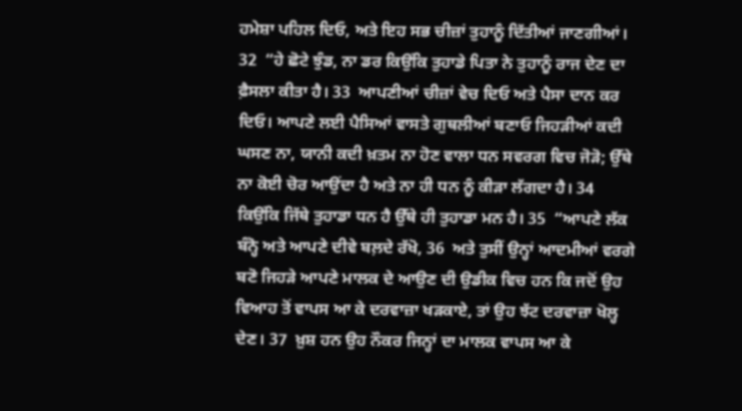ਹਮੇਸ਼ਾ ਪਹਿਲ ਦਿਓ, ਅਤੇ ਇਹ ਸਭ ਚੀਜ਼ਾਂ ਤੁਹਾਨੂੰ ਦਿੱਤੀਆਂ ਜਾਣਗੀਆਂ। 32  “ਹੇ ਛੋਟੇ ਝੁੰਡ, ਨਾ ਡਰ ਕਿਉਂਕਿ ਤੁਹਾਡੇ ਪਿਤਾ ਨੇ ਤੁਹਾਨੂੰ ਰਾਜ ਦੇਣ ਦਾ ਫ਼ੈਸਲਾ ਕੀਤਾ ਹੈ। 33  ਆਪਣੀਆਂ ਚੀਜ਼ਾਂ ਵੇਚ ਦਿਓ ਅਤੇ ਪੈਸਾ ਦਾਨ ਕਰ ਦਿਓ। ਆਪਣੇ ਲਈ ਪੈਸਿਆਂ ਵਾਸਤੇ ਗੁਥਲੀਆਂ ਬਣਾਓ ਜਿਹੜੀਆਂ ਕਦੀ ਘਸਣ ਨਾ, ਯਾਨੀ ਕਦੀ ਖ਼ਤਮ ਨਾ ਹੋਣ ਵਾਲਾ ਧਨ ਸਵਰਗ ਵਿਚ ਜੋੜੋ; ਉੱਥੇ ਨਾ ਕੋਈ ਚੋਰ ਆਉਂਦਾ ਹੈ ਅਤੇ ਨਾ ਹੀ ਧਨ ਨੂੰ ਕੀੜਾ ਲੱਗਦਾ ਹੈ। 34  ਕਿਉਂਕਿ ਜਿੱਥੇ ਤੁਹਾਡਾ ਧਨ ਹੈ ਉੱਥੇ ਹੀ ਤੁਹਾਡਾ ਮਨ ਹੈ। 35  “ਆਪਣੇ ਲੱਕ ਬੰਨ੍ਹੋ ਅਤੇ ਆਪਣੇ ਦੀਵੇ ਬਲ਼ਦੇ ਰੱਖੋ, 36  ਅਤੇ ਤੁਸੀਂ ਉਨ੍ਹਾਂ ਆਦਮੀਆਂ ਵਰਗੇ ਬਣੋ ਜਿਹੜੇ ਆਪਣੇ ਮਾਲਕ ਦੇ ਆਉਣ ਦੀ ਉਡੀਕ ਵਿਚ ਹਨ ਕਿ ਜਦੋਂ ਉਹ ਵਿਆਹ ਤੋਂ ਵਾਪਸ ਆ ਕੇ ਦਰਵਾਜ਼ਾ ਖੜਕਾਏ, ਤਾਂ ਉਹ ਝੱਟ ਦਰਵਾਜ਼ਾ ਖੋਲ੍ਹ ਦੇਣ। 37  ਖ਼ੁਸ਼ ਹਨ ਉਹ ਨੌਕਰ ਜਿਨ੍ਹਾਂ ਦਾ ਮਾਲਕ ਵਾਪਸ ਆ ਕੇ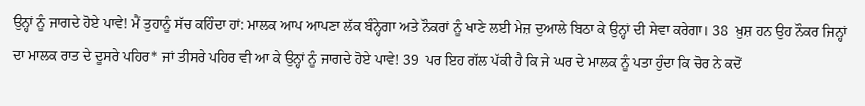ਉਨ੍ਹਾਂ ਨੂੰ ਜਾਗਦੇ ਹੋਏ ਪਾਵੇ! ਮੈਂ ਤੁਹਾਨੂੰ ਸੱਚ ਕਹਿੰਦਾ ਹਾਂ: ਮਾਲਕ ਆਪ ਆਪਣਾ ਲੱਕ ਬੰਨ੍ਹੇਗਾ ਅਤੇ ਨੌਕਰਾਂ ਨੂੰ ਖਾਣੇ ਲਈ ਮੇਜ਼ ਦੁਆਲੇ ਬਿਠਾ ਕੇ ਉਨ੍ਹਾਂ ਦੀ ਸੇਵਾ ਕਰੇਗਾ। 38  ਖ਼ੁਸ਼ ਹਨ ਉਹ ਨੌਕਰ ਜਿਨ੍ਹਾਂ ਦਾ ਮਾਲਕ ਰਾਤ ਦੇ ਦੂਸਰੇ ਪਹਿਰ* ਜਾਂ ਤੀਸਰੇ ਪਹਿਰ ਵੀ ਆ ਕੇ ਉਨ੍ਹਾਂ ਨੂੰ ਜਾਗਦੇ ਹੋਏ ਪਾਵੇ! 39  ਪਰ ਇਹ ਗੱਲ ਪੱਕੀ ਹੈ ਕਿ ਜੇ ਘਰ ਦੇ ਮਾਲਕ ਨੂੰ ਪਤਾ ਹੁੰਦਾ ਕਿ ਚੋਰ ਨੇ ਕਦੋਂ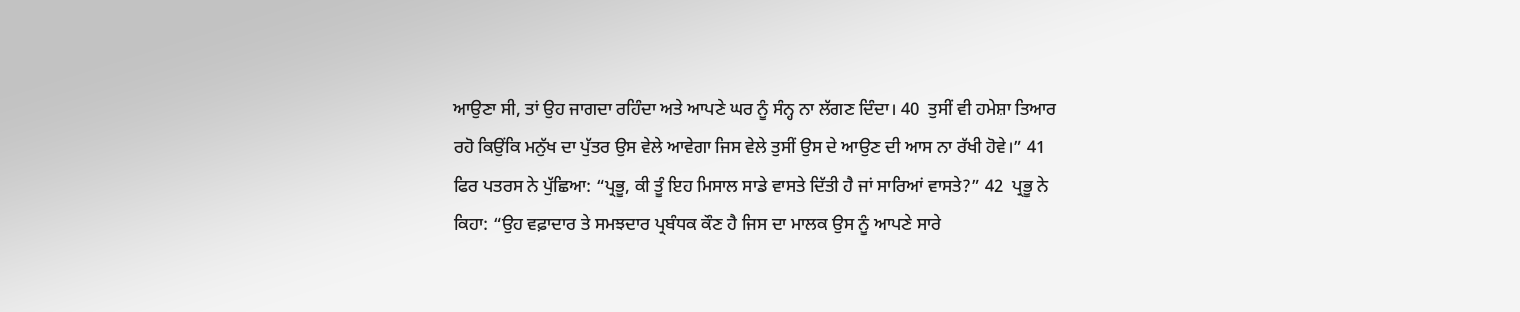ਆਉਣਾ ਸੀ, ਤਾਂ ਉਹ ਜਾਗਦਾ ਰਹਿੰਦਾ ਅਤੇ ਆਪਣੇ ਘਰ ਨੂੰ ਸੰਨ੍ਹ ਨਾ ਲੱਗਣ ਦਿੰਦਾ। 40  ਤੁਸੀਂ ਵੀ ਹਮੇਸ਼ਾ ਤਿਆਰ ਰਹੋ ਕਿਉਂਕਿ ਮਨੁੱਖ ਦਾ ਪੁੱਤਰ ਉਸ ਵੇਲੇ ਆਵੇਗਾ ਜਿਸ ਵੇਲੇ ਤੁਸੀਂ ਉਸ ਦੇ ਆਉਣ ਦੀ ਆਸ ਨਾ ਰੱਖੀ ਹੋਵੇ।” 41  ਫਿਰ ਪਤਰਸ ਨੇ ਪੁੱਛਿਆ: “ਪ੍ਰਭੂ, ਕੀ ਤੂੰ ਇਹ ਮਿਸਾਲ ਸਾਡੇ ਵਾਸਤੇ ਦਿੱਤੀ ਹੈ ਜਾਂ ਸਾਰਿਆਂ ਵਾਸਤੇ?” 42  ਪ੍ਰਭੂ ਨੇ ਕਿਹਾ: “ਉਹ ਵਫ਼ਾਦਾਰ ਤੇ ਸਮਝਦਾਰ ਪ੍ਰਬੰਧਕ ਕੌਣ ਹੈ ਜਿਸ ਦਾ ਮਾਲਕ ਉਸ ਨੂੰ ਆਪਣੇ ਸਾਰੇ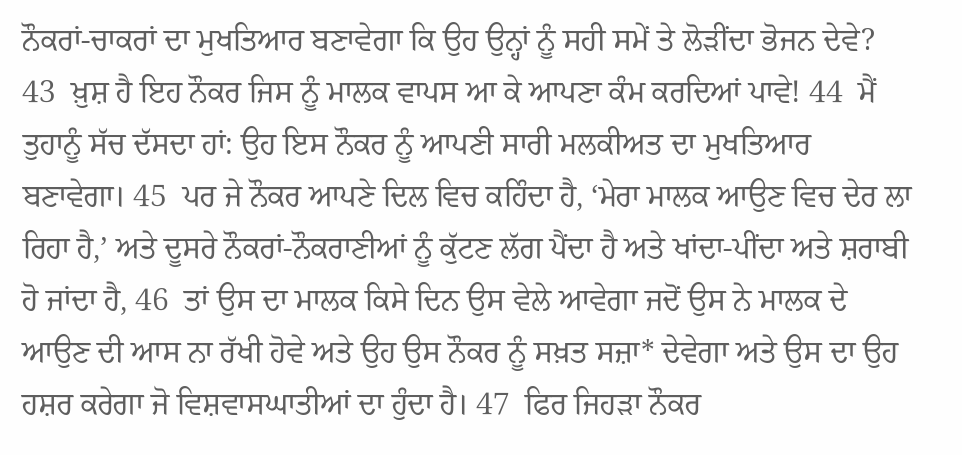ਨੌਕਰਾਂ-ਚਾਕਰਾਂ ਦਾ ਮੁਖਤਿਆਰ ਬਣਾਵੇਗਾ ਕਿ ਉਹ ਉਨ੍ਹਾਂ ਨੂੰ ਸਹੀ ਸਮੇਂ ਤੇ ਲੋੜੀਂਦਾ ਭੋਜਨ ਦੇਵੇ? 43  ਖ਼ੁਸ਼ ਹੈ ਇਹ ਨੌਕਰ ਜਿਸ ਨੂੰ ਮਾਲਕ ਵਾਪਸ ਆ ਕੇ ਆਪਣਾ ਕੰਮ ਕਰਦਿਆਂ ਪਾਵੇ! 44  ਮੈਂ ਤੁਹਾਨੂੰ ਸੱਚ ਦੱਸਦਾ ਹਾਂ: ਉਹ ਇਸ ਨੌਕਰ ਨੂੰ ਆਪਣੀ ਸਾਰੀ ਮਲਕੀਅਤ ਦਾ ਮੁਖਤਿਆਰ ਬਣਾਵੇਗਾ। 45  ਪਰ ਜੇ ਨੌਕਰ ਆਪਣੇ ਦਿਲ ਵਿਚ ਕਹਿੰਦਾ ਹੈ, ‘ਮੇਰਾ ਮਾਲਕ ਆਉਣ ਵਿਚ ਦੇਰ ਲਾ ਰਿਹਾ ਹੈ,’ ਅਤੇ ਦੂਸਰੇ ਨੌਕਰਾਂ-ਨੌਕਰਾਣੀਆਂ ਨੂੰ ਕੁੱਟਣ ਲੱਗ ਪੈਂਦਾ ਹੈ ਅਤੇ ਖਾਂਦਾ-ਪੀਂਦਾ ਅਤੇ ਸ਼ਰਾਬੀ ਹੋ ਜਾਂਦਾ ਹੈ, 46  ਤਾਂ ਉਸ ਦਾ ਮਾਲਕ ਕਿਸੇ ਦਿਨ ਉਸ ਵੇਲੇ ਆਵੇਗਾ ਜਦੋਂ ਉਸ ਨੇ ਮਾਲਕ ਦੇ ਆਉਣ ਦੀ ਆਸ ਨਾ ਰੱਖੀ ਹੋਵੇ ਅਤੇ ਉਹ ਉਸ ਨੌਕਰ ਨੂੰ ਸਖ਼ਤ ਸਜ਼ਾ* ਦੇਵੇਗਾ ਅਤੇ ਉਸ ਦਾ ਉਹ ਹਸ਼ਰ ਕਰੇਗਾ ਜੋ ਵਿਸ਼ਵਾਸਘਾਤੀਆਂ ਦਾ ਹੁੰਦਾ ਹੈ। 47  ਫਿਰ ਜਿਹੜਾ ਨੌਕਰ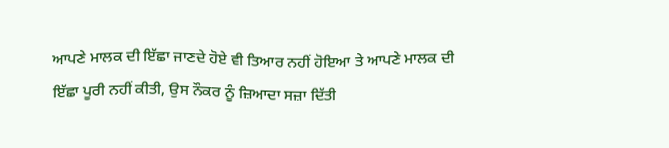ਆਪਣੇ ਮਾਲਕ ਦੀ ਇੱਛਾ ਜਾਣਦੇ ਹੋਏ ਵੀ ਤਿਆਰ ਨਹੀਂ ਹੋਇਆ ਤੇ ਆਪਣੇ ਮਾਲਕ ਦੀ ਇੱਛਾ ਪੂਰੀ ਨਹੀਂ ਕੀਤੀ, ਉਸ ਨੌਕਰ ਨੂੰ ਜ਼ਿਆਦਾ ਸਜ਼ਾ ਦਿੱਤੀ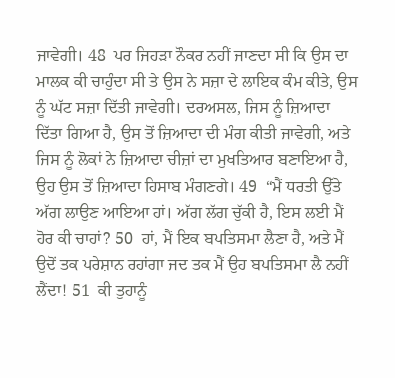ਜਾਵੇਗੀ। 48  ਪਰ ਜਿਹੜਾ ਨੌਕਰ ਨਹੀਂ ਜਾਣਦਾ ਸੀ ਕਿ ਉਸ ਦਾ ਮਾਲਕ ਕੀ ਚਾਹੁੰਦਾ ਸੀ ਤੇ ਉਸ ਨੇ ਸਜ਼ਾ ਦੇ ਲਾਇਕ ਕੰਮ ਕੀਤੇ, ਉਸ ਨੂੰ ਘੱਟ ਸਜ਼ਾ ਦਿੱਤੀ ਜਾਵੇਗੀ। ਦਰਅਸਲ, ਜਿਸ ਨੂੰ ਜ਼ਿਆਦਾ ਦਿੱਤਾ ਗਿਆ ਹੈ, ਉਸ ਤੋਂ ਜ਼ਿਆਦਾ ਦੀ ਮੰਗ ਕੀਤੀ ਜਾਵੇਗੀ, ਅਤੇ ਜਿਸ ਨੂੰ ਲੋਕਾਂ ਨੇ ਜ਼ਿਆਦਾ ਚੀਜ਼ਾਂ ਦਾ ਮੁਖਤਿਆਰ ਬਣਾਇਆ ਹੈ, ਉਹ ਉਸ ਤੋਂ ਜ਼ਿਆਦਾ ਹਿਸਾਬ ਮੰਗਣਗੇ। 49  “ਮੈਂ ਧਰਤੀ ਉੱਤੇ ਅੱਗ ਲਾਉਣ ਆਇਆ ਹਾਂ। ਅੱਗ ਲੱਗ ਚੁੱਕੀ ਹੈ, ਇਸ ਲਈ ਮੈਂ ਹੋਰ ਕੀ ਚਾਹਾਂ? 50  ਹਾਂ, ਮੈਂ ਇਕ ਬਪਤਿਸਮਾ ਲੈਣਾ ਹੈ, ਅਤੇ ਮੈਂ ਉਦੋਂ ਤਕ ਪਰੇਸ਼ਾਨ ਰਹਾਂਗਾ ਜਦ ਤਕ ਮੈਂ ਉਹ ਬਪਤਿਸਮਾ ਲੈ ਨਹੀਂ ਲੈਂਦਾ! 51  ਕੀ ਤੁਹਾਨੂੰ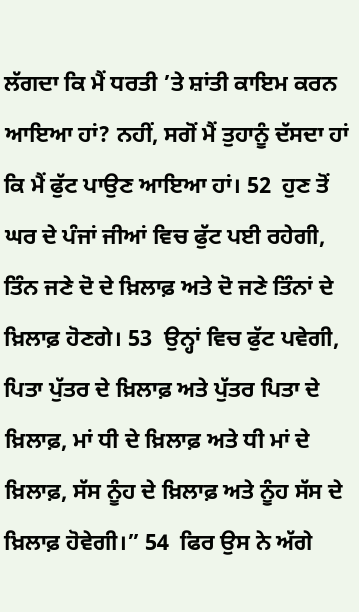ਲੱਗਦਾ ਕਿ ਮੈਂ ਧਰਤੀ ’ਤੇ ਸ਼ਾਂਤੀ ਕਾਇਮ ਕਰਨ ਆਇਆ ਹਾਂ? ਨਹੀਂ, ਸਗੋਂ ਮੈਂ ਤੁਹਾਨੂੰ ਦੱਸਦਾ ਹਾਂ ਕਿ ਮੈਂ ਫੁੱਟ ਪਾਉਣ ਆਇਆ ਹਾਂ। 52  ਹੁਣ ਤੋਂ ਘਰ ਦੇ ਪੰਜਾਂ ਜੀਆਂ ਵਿਚ ਫੁੱਟ ਪਈ ਰਹੇਗੀ, ਤਿੰਨ ਜਣੇ ਦੋ ਦੇ ਖ਼ਿਲਾਫ਼ ਅਤੇ ਦੋ ਜਣੇ ਤਿੰਨਾਂ ਦੇ ਖ਼ਿਲਾਫ਼ ਹੋਣਗੇ। 53  ਉਨ੍ਹਾਂ ਵਿਚ ਫੁੱਟ ਪਵੇਗੀ, ਪਿਤਾ ਪੁੱਤਰ ਦੇ ਖ਼ਿਲਾਫ਼ ਅਤੇ ਪੁੱਤਰ ਪਿਤਾ ਦੇ ਖ਼ਿਲਾਫ਼, ਮਾਂ ਧੀ ਦੇ ਖ਼ਿਲਾਫ਼ ਅਤੇ ਧੀ ਮਾਂ ਦੇ ਖ਼ਿਲਾਫ਼, ਸੱਸ ਨੂੰਹ ਦੇ ਖ਼ਿਲਾਫ਼ ਅਤੇ ਨੂੰਹ ਸੱਸ ਦੇ ਖ਼ਿਲਾਫ਼ ਹੋਵੇਗੀ।” 54  ਫਿਰ ਉਸ ਨੇ ਅੱਗੇ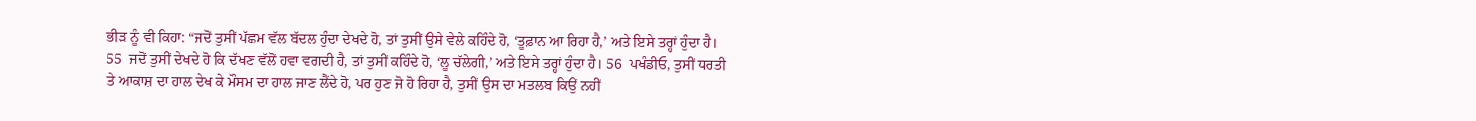ਭੀੜ ਨੂੰ ਵੀ ਕਿਹਾ: “ਜਦੋਂ ਤੁਸੀਂ ਪੱਛਮ ਵੱਲ ਬੱਦਲ ਹੁੰਦਾ ਦੇਖਦੇ ਹੋ, ਤਾਂ ਤੁਸੀਂ ਉਸੇ ਵੇਲੇ ਕਹਿੰਦੇ ਹੋ, ‘ਤੂਫ਼ਾਨ ਆ ਰਿਹਾ ਹੈ,’ ਅਤੇ ਇਸੇ ਤਰ੍ਹਾਂ ਹੁੰਦਾ ਹੈ। 55  ਜਦੋਂ ਤੁਸੀਂ ਦੇਖਦੇ ਹੋ ਕਿ ਦੱਖਣ ਵੱਲੋਂ ਹਵਾ ਵਗਦੀ ਹੈ, ਤਾਂ ਤੁਸੀਂ ਕਹਿੰਦੇ ਹੋ, ‘ਲੂ ਚੱਲੇਗੀ,’ ਅਤੇ ਇਸੇ ਤਰ੍ਹਾਂ ਹੁੰਦਾ ਹੈ। 56  ਪਖੰਡੀਓ, ਤੁਸੀਂ ਧਰਤੀ ਤੇ ਆਕਾਸ਼ ਦਾ ਹਾਲ ਦੇਖ ਕੇ ਮੌਸਮ ਦਾ ਹਾਲ ਜਾਣ ਲੈਂਦੇ ਹੋ, ਪਰ ਹੁਣ ਜੋ ਹੋ ਰਿਹਾ ਹੈ, ਤੁਸੀਂ ਉਸ ਦਾ ਮਤਲਬ ਕਿਉਂ ਨਹੀਂ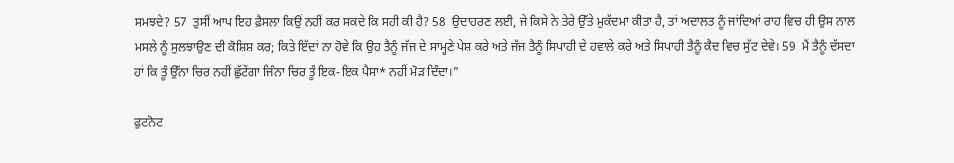ਸਮਝਦੇ? 57  ਤੁਸੀਂ ਆਪ ਇਹ ਫ਼ੈਸਲਾ ਕਿਉਂ ਨਹੀਂ ਕਰ ਸਕਦੇ ਕਿ ਸਹੀ ਕੀ ਹੈ? 58  ਉਦਾਹਰਣ ਲਈ, ਜੇ ਕਿਸੇ ਨੇ ਤੇਰੇ ਉੱਤੇ ਮੁਕੱਦਮਾ ਕੀਤਾ ਹੈ, ਤਾਂ ਅਦਾਲਤ ਨੂੰ ਜਾਂਦਿਆਂ ਰਾਹ ਵਿਚ ਹੀ ਉਸ ਨਾਲ ਮਸਲੇ ਨੂੰ ਸੁਲਝਾਉਣ ਦੀ ਕੋਸ਼ਿਸ਼ ਕਰ; ਕਿਤੇ ਇੱਦਾਂ ਨਾ ਹੋਵੇ ਕਿ ਉਹ ਤੈਨੂੰ ਜੱਜ ਦੇ ਸਾਮ੍ਹਣੇ ਪੇਸ਼ ਕਰੇ ਅਤੇ ਜੱਜ ਤੈਨੂੰ ਸਿਪਾਹੀ ਦੇ ਹਵਾਲੇ ਕਰੇ ਅਤੇ ਸਿਪਾਹੀ ਤੈਨੂੰ ਕੈਦ ਵਿਚ ਸੁੱਟ ਦੇਵੇ। 59  ਮੈਂ ਤੈਨੂੰ ਦੱਸਦਾ ਹਾਂ ਕਿ ਤੂੰ ਉੱਨਾ ਚਿਰ ਨਹੀਂ ਛੁੱਟੇਂਗਾ ਜਿੰਨਾ ਚਿਰ ਤੂੰ ਇਕ-ਇਕ ਪੈਸਾ* ਨਹੀਂ ਮੋੜ ਦਿੰਦਾ।”

ਫੁਟਨੋਟ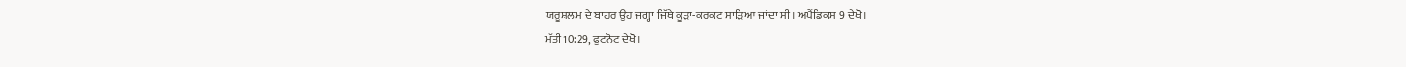ਯਰੂਸ਼ਲਮ ਦੇ ਬਾਹਰ ਉਹ ਜਗ੍ਹਾ ਜਿੱਥੇ ਕੂੜਾ-ਕਰਕਟ ਸਾੜਿਆ ਜਾਂਦਾ ਸੀ। ਅਪੈਂਡਿਕਸ 9 ਦੇਖੋ।
ਮੱਤੀ 10:29, ਫੁਟਨੋਟ ਦੇਖੋ।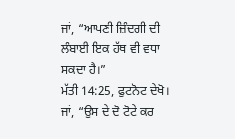ਜਾਂ, “ਆਪਣੀ ਜ਼ਿੰਦਗੀ ਦੀ ਲੰਬਾਈ ਇਕ ਹੱਥ ਵੀ ਵਧਾ ਸਕਦਾ ਹੈ।”
ਮੱਤੀ 14:25, ਫੁਟਨੋਟ ਦੇਖੋ।
ਜਾਂ, “ਉਸ ਦੇ ਦੋ ਟੋਟੇ ਕਰ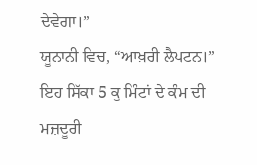ਦੇਵੇਗਾ।”
ਯੂਨਾਨੀ ਵਿਚ, “ਆਖ਼ਰੀ ਲੈਪਟਨ।” ਇਹ ਸਿੱਕਾ 5 ਕੁ ਮਿੰਟਾਂ ਦੇ ਕੰਮ ਦੀ ਮਜ਼ਦੂਰੀ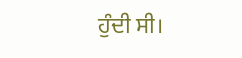ਹੁੰਦੀ ਸੀ।